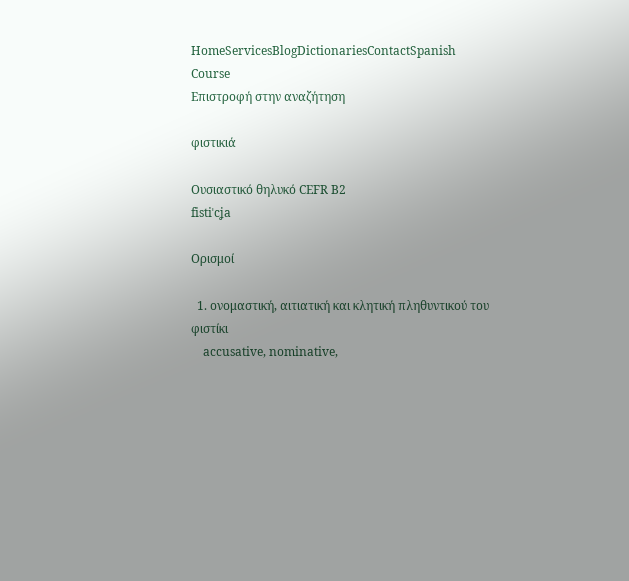HomeServicesBlogDictionariesContactSpanish Course
Επιστροφή στην αναζήτηση

φιστικιά

Ουσιαστικό θηλυκό CEFR B2
fistiˈcʝa

Ορισμοί

  1. ονομαστική, αιτιατική και κλητική πληθυντικού του φιστίκι
    accusative, nominative,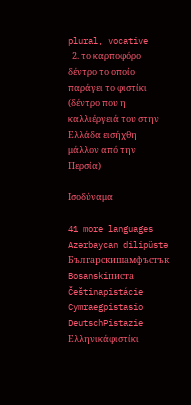plural, vocative
  2. το καρποφόρο δέντρο το οποίο παράγει το φιστίκι (δέντρο που η καλλιέργειά του στην Ελλάδα εισήχθη μάλλον από την Περσία)

Ισοδύναμα

41 more languages
Azərbaycan dilipüstə
Българскишамфъстък
Bosanskiписта
Češtinapistácie
Cymraegpistasio
DeutschPistazie
Ελληνικάφιστίκι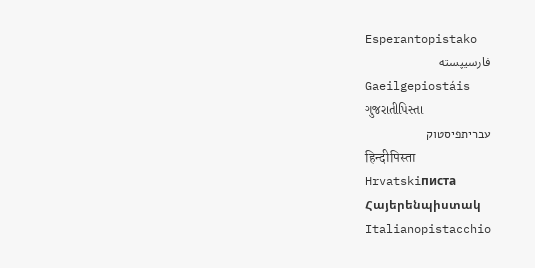Esperantopistako
فارسیپسته
Gaeilgepiostáis
ગુજરાતીપિસ્તા
עבריתפיסטוק
हिन्दीपिस्ता
Hrvatskiписта
Հայերենպիստակ
Italianopistacchio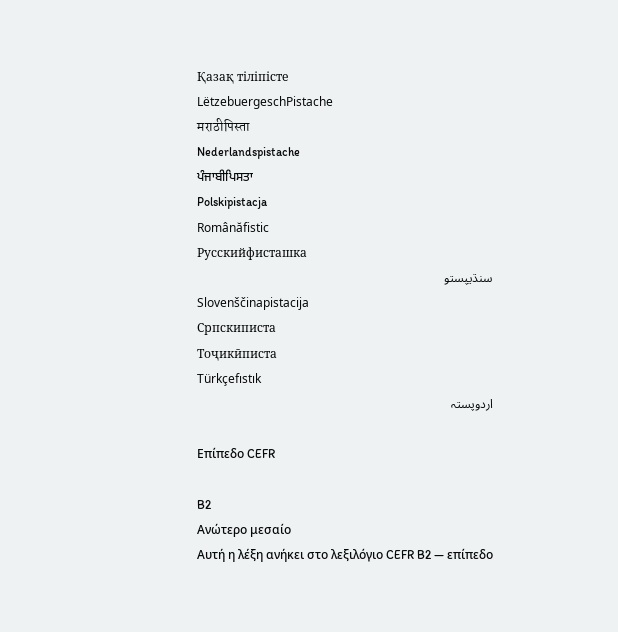Қазақ тіліпісте
LëtzebuergeschPistache
मराठीपिस्ता
Nederlandspistache
ਪੰਜਾਬੀਪਿਸਤਾ
Polskipistacja
Românăfistic
Русскийфисташка
سنڌيپستو
Slovenščinapistacija
Српскиписта
Тоҷикӣписта
Türkçefıstık
اردوپستہ

Επίπεδο CEFR

B2
Ανώτερο μεσαίο
Αυτή η λέξη ανήκει στο λεξιλόγιο CEFR B2 — επίπεδο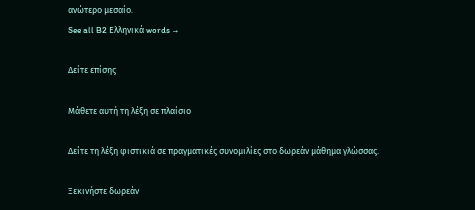ανώτερο μεσαίο.
See all B2 Ελληνικά words →

Δείτε επίσης

Μάθετε αυτή τη λέξη σε πλαίσιο

Δείτε τη λέξη φιστικιά σε πραγματικές συνομιλίες στο δωρεάν μάθημα γλώσσας.

Ξεκινήστε δωρεάν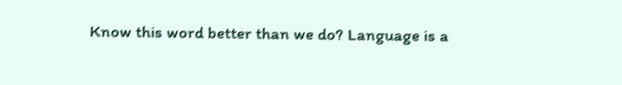Know this word better than we do? Language is a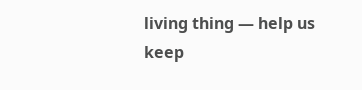living thing — help us keep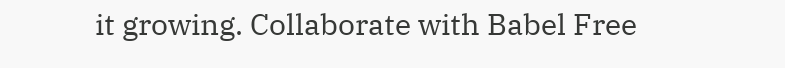it growing. Collaborate with Babel Free